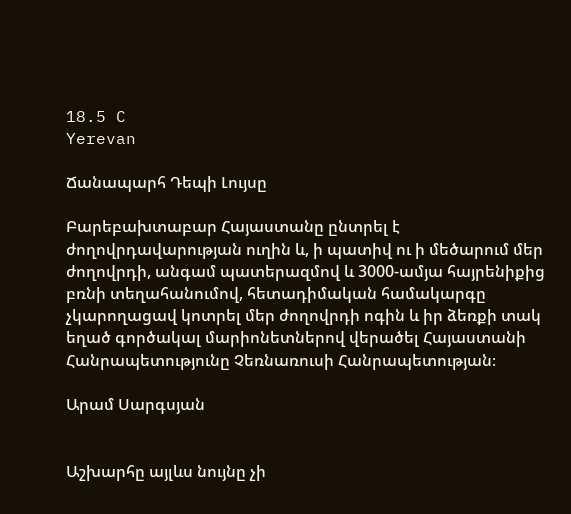18.5 C
Yerevan

Ճանապարհ Դեպի Լույսը

Բարեբախտաբար Հայաստանը ընտրել է ժողովրդավարության ուղին և, ի պատիվ ու ի մեծարում մեր ժողովրդի, անգամ պատերազմով և 3000-ամյա հայրենիքից բռնի տեղահանումով, հետադիմական համակարգը չկարողացավ կոտրել մեր ժողովրդի ոգին և իր ձեռքի տակ եղած գործակալ մարիոնետներով վերածել Հայաստանի Հանրապետությունը Չեռնառուսի Հանրապետության։

Արամ Սարգսյան


Աշխարհը այլևս նույնը չի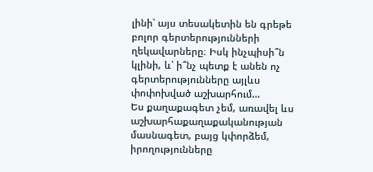լինի՝ այս տեսակետին են գրեթե բոլոր գերտերությունների ղեկավարները։ Իսկ ինչպիսի՞ն կլինի, և՝ ի՞նչ պետք է անեն ոչ գերտերությունները այլևս փոփոխված աշխարհում…
Ես քաղաքագետ չեմ, առավել ևս աշխարհաքաղաքականության մասնագետ, բայց կփորձեմ, իրողությունները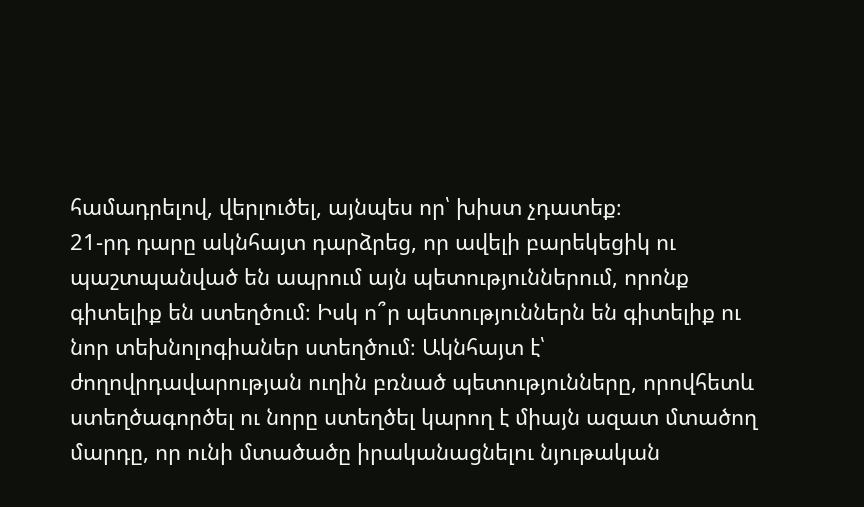համադրելով, վերլուծել, այնպես որ՝ խիստ չդատեք։
21-րդ դարը ակնհայտ դարձրեց, որ ավելի բարեկեցիկ ու պաշտպանված են ապրում այն պետություններում, որոնք գիտելիք են ստեղծում։ Իսկ ո՞ր պետություններն են գիտելիք ու նոր տեխնոլոգիաներ ստեղծում։ Ակնհայտ է՝ ժողովրդավարության ուղին բռնած պետությունները, որովհետև ստեղծագործել ու նորը ստեղծել կարող է միայն ազատ մտածող մարդը, որ ունի մտածածը իրականացնելու նյութական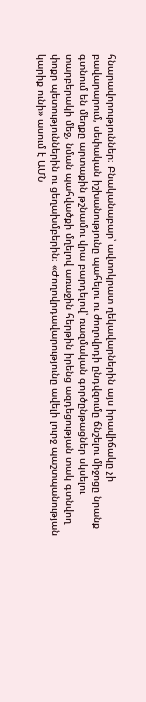հնարավորություններ։ Բնականաբար՝ ավտոկրատ ղեկավարներին այս իրավիճակը չի բավարարում, սեփական իշխանությունը պահելու ու ժողովրդի ընդվզումը ճնշելու միջոցը նրանք գտնում են մեղքը արտաքին թշնամու վրա բարդելով՝ ռազմական գործընթացներ սկսելու տարբերակի մեջ, նման պահվածքի մղելով առաջին հերթին իրենց ազդեցության տակ գտնվող փոքր պետություններին ու ցեղախմբերին։ «Ժողովրդավարությունը ավելի լուրջ պաշտպանության կարիք ունի» ասում է ԱՄՆ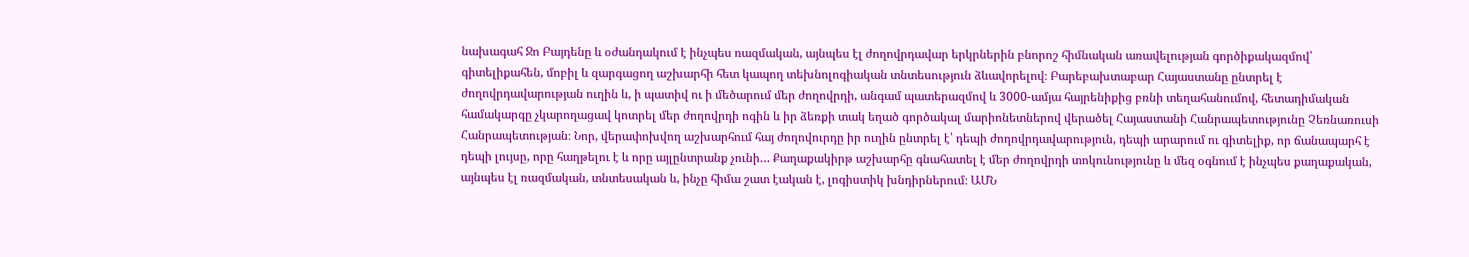նախագահ Ջո Բայդենը և օժանդակում է ինչպես ռազմական, այնպես էլ ժողովրդավար երկրներին բնորոշ հիմնական առավելության գործիքակազմով՝ գիտելիքահեն, մոբիլ և զարգացող աշխարհի հետ կապող տեխնոլոգիական տնտեսություն ձևավորելով։ Բարեբախտաբար Հայաստանը ընտրել է ժողովրդավարության ուղին և, ի պատիվ ու ի մեծարում մեր ժողովրդի, անգամ պատերազմով և 3000-ամյա հայրենիքից բռնի տեղահանումով, հետադիմական համակարգը չկարողացավ կոտրել մեր ժողովրդի ոգին և իր ձեռքի տակ եղած գործակալ մարիոնետներով վերածել Հայաստանի Հանրապետությունը Չեռնառուսի Հանրապետության։ Նոր, վերափոխվող աշխարհում հայ ժողովուրդը իր ուղին ընտրել է՝ դեպի ժողովրդավարություն, դեպի արարում ու գիտելիք, որ ճանապարհ է դեպի լույսը, որը հաղթելու է և որը այլընտրանք չունի… Քաղաքակիրթ աշխարհը գնահատել է մեր ժողովրդի տոկունությունը և մեզ օգնում է ինչպես քաղաքական, այնպես էլ ռազմական, տնտեսական և, ինչը հիմա շատ էական է, լոգիստիկ խնդիրներում։ ԱՄՆ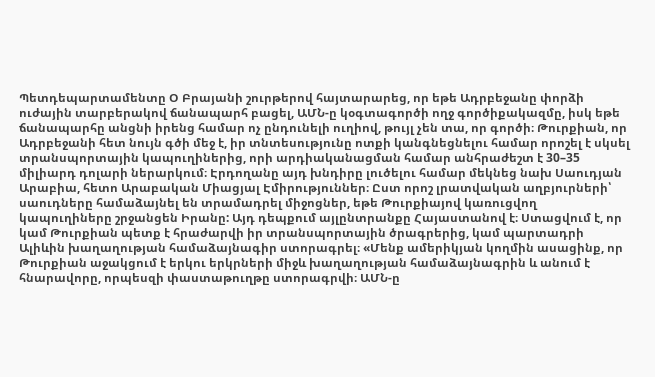Պետդեպարտամենտը Օ Բրայանի շուրթերով հայտարարեց, որ եթե Ադրբեջանը փորձի ուժային տարբերակով ճանապարհ բացել, ԱՄՆ‑ը կօգտագործի ողջ գործիքակազմը, իսկ եթե ճանապարհը անցնի իրենց համար ոչ ընդունելի ուղիով, թույլ չեն տա, որ գործի։ Թուրքիան, որ Ադրբեջանի հետ նույն գծի մեջ է, իր տնտեսությունը ոտքի կանգնեցնելու համար որոշել է սկսել տրանսպորտային կապուղիներից, որի արդիականացման համար անհրաժեշտ է 30–35 միլիարդ դոլարի ներարկում։ Էրդողանը այդ խնդիրը լուծելու համար մեկնեց նախ Սաուդյան Արաբիա, հետո Արաբական Միացյալ Էմիրություններ։ Ըստ որոշ լրատվական աղբյուրների՝ սաուդները համաձայնել են տրամադրել միջոցներ, եթե Թուրքիայով կառուցվող կապուղիները շրջանցեն Իրանը: Այդ դեպքում այլընտրանքը Հայաստանով է։ Ստացվում է, որ կամ Թուրքիան պետք է հրաժարվի իր տրանսպորտային ծրագրերից, կամ պարտադրի Ալիևին խաղաղության համաձայնագիր ստորագրել։ «Մենք ամերիկյան կողմին ասացինք, որ Թուրքիան աջակցում է երկու երկրների միջև խաղաղության համաձայնագրին և անում է հնարավորը, որպեսզի փաստաթուղթը ստորագրվի։ ԱՄՆ‑ը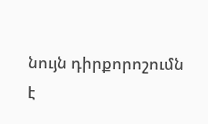նույն դիրքորոշումն է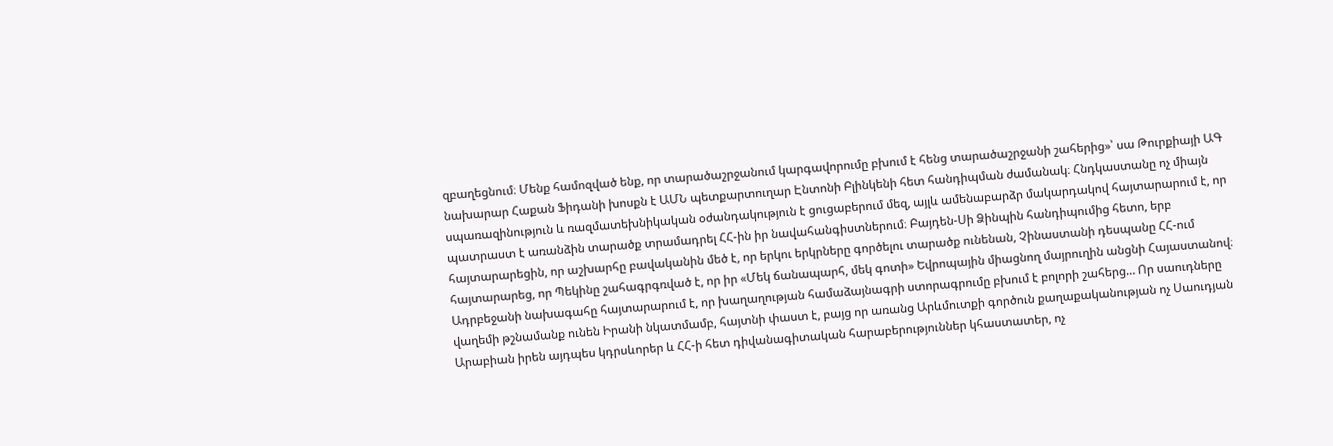զբաղեցնում։ Մենք համոզված ենք, որ տարածաշրջանում կարգավորումը բխում է հենց տարածաշրջանի շահերից»՝ սա Թուրքիայի ԱԳ նախարար Հաքան Ֆիդանի խոսքն է ԱՄՆ պետքարտուղար Էնտոնի Բլինկենի հետ հանդիպման ժամանակ։ Հնդկաստանը ոչ միայն սպառազինություն և ռազմատեխնիկական օժանդակություն է ցուցաբերում մեզ, այլև ամենաբարձր մակարդակով հայտարարում է, որ պատրաստ է առանձին տարածք տրամադրել ՀՀ-ին իր նավահանգիստներում։ Բայդեն-Սի Ձինպին հանդիպումից հետո, երբ հայտարարեցին, որ աշխարհը բավականին մեծ է, որ երկու երկրները գործելու տարածք ունենան, Չինաստանի դեսպանը ՀՀ-ում հայտարարեց, որ Պեկինը շահագրգռված է, որ իր «Մեկ ճանապարհ, մեկ գոտի» Եվրոպային միացնող մայրուղին անցնի Հայաստանով։ Ադրբեջանի նախագահը հայտարարում է, որ խաղաղության համաձայնագրի ստորագրումը բխում է բոլորի շահերց… Որ սաուդները վաղեմի թշնամանք ունեն Իրանի նկատմամբ, հայտնի փաստ է, բայց որ առանց Արևմուտքի գործուն քաղաքականության ոչ Սաուդյան Արաբիան իրեն այդպես կդրսևորեր և ՀՀ‑ի հետ դիվանագիտական հարաբերություններ կհաստատեր, ոչ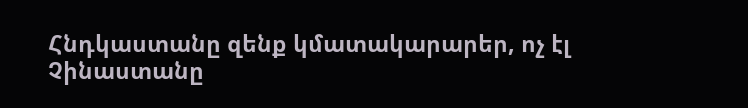Հնդկաստանը զենք կմատակարարեր, ոչ էլ Չինաստանը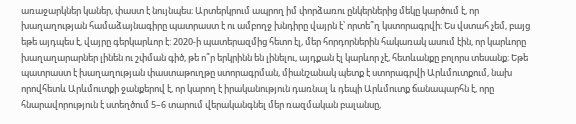առաջարկներ կաներ, փաստ է նույնպես։ Արտերկրում ապրող իմ փորձառու ընկերներից մեկը կարծում է, որ խաղաղության համաձայնագիրը պատրաստ է ու ամբողջ խնդիրը վայրն է՝ որտե՞ղ կստորագրվի։ Ես վստահ չեմ, բայց եթե այդպես է, վայրը գերկարևոր է: 2020‑ի պատերազմից հետո էլ, մեր հորդորներին հակառակ ասում էին, որ կարևորը խաղաղարարներ լինեն ու շփման գիծ, թե ո՞ր երկրինն են լինելու, այդքան էլ կարևոր չէ, հետևանքը բոլորս տեսանք։ Եթե պատրաստ է խաղաղության փաստաթուղթը ստորագրման, միանշանակ պետք է ստորագրվի Արևմուտքում, նախ որովհետև Արևմուտքի ջանքերով է, որ կարող է իրականություն դառնալ և դեպի Արևմուտք ճանապարհն է, որը հնարավորություն է ստեղծում 5–6 տարում վերականգնել մեր ռազմական բալանսը,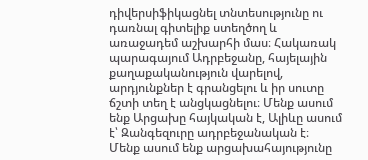դիվերսիֆիկացնել տնտեսությունը ու դառնալ գիտելիք ստեղծող և առաջադեմ աշխարհի մաս։ Հակառակ պարագայում Ադրբեջանը, հայելային քաղաքականություն վարելով, արդյունքներ է գրանցելու և իր սուտը ճշտի տեղ է անցկացնելու։ Մենք ասում ենք Արցախը հայկական է, Ալիևը ասում է՝ Զանգեզուրը ադրբեջանական է։ Մենք ասում ենք արցախահայությունը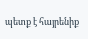պետք է հայրենիք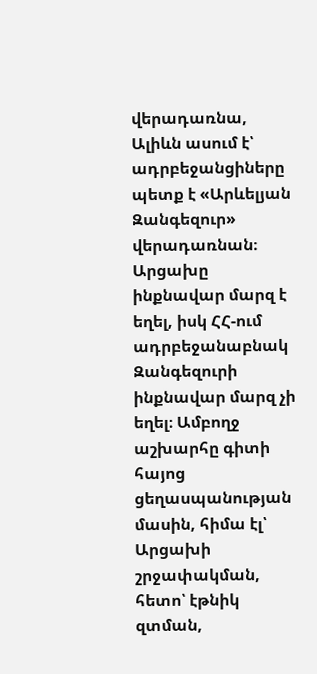վերադառնա, Ալիևն ասում է՝ ադրբեջանցիները պետք է «Արևելյան Զանգեզուր» վերադառնան։ Արցախը ինքնավար մարզ է եղել, իսկ ՀՀ-ում ադրբեջանաբնակ Զանգեզուրի ինքնավար մարզ չի եղել։ Ամբողջ աշխարհը գիտի հայոց ցեղասպանության մասին, հիմա էլ՝ Արցախի շրջափակման, հետո՝ էթնիկ զտման,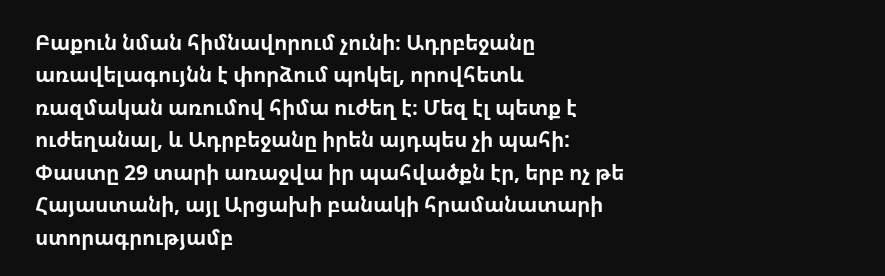Բաքուն նման հիմնավորում չունի։ Ադրբեջանը առավելագույնն է փորձում պոկել, որովհետև ռազմական առումով հիմա ուժեղ է։ Մեզ էլ պետք է ուժեղանալ, և Ադրբեջանը իրեն այդպես չի պահի: Փաստը 29 տարի առաջվա իր պահվածքն էր, երբ ոչ թե Հայաստանի, այլ Արցախի բանակի հրամանատարի ստորագրությամբ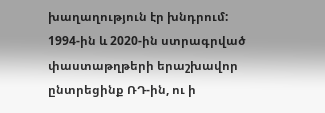խաղաղություն էր խնդրում: 1994-ին և 2020-ին ստրագրված փաստաթղթերի երաշխավոր ընտրեցինք ՌԴ-ին, ու ի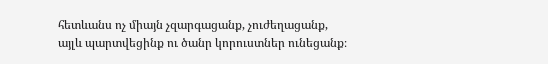հետևանս ոչ միայն չզարգացանք, չուժեղացանք, այլև պարտվեցինք ու ծանր կորուստներ ունեցանք։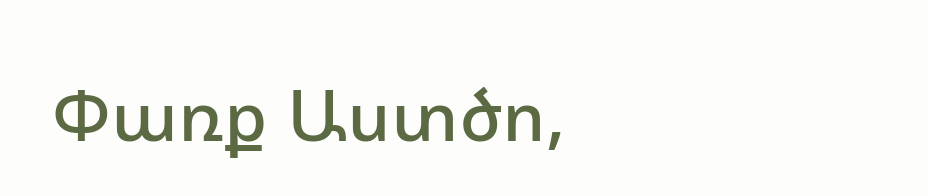Փառք Աստծո,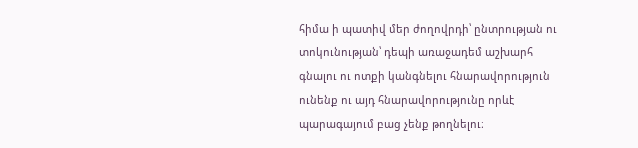հիմա ի պատիվ մեր ժողովրդի՝ ընտրության ու տոկունության՝ դեպի առաջադեմ աշխարհ գնալու ու ոտքի կանգնելու հնարավորություն ունենք ու այդ հնարավորությունը որևէ պարագայում բաց չենք թողնելու։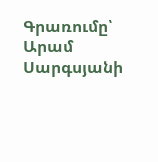Գրառումը՝ Արամ Սարգսյանի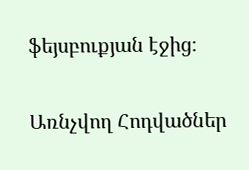ֆեյսբուքյան էջից։

Առնչվող Հոդվածներ